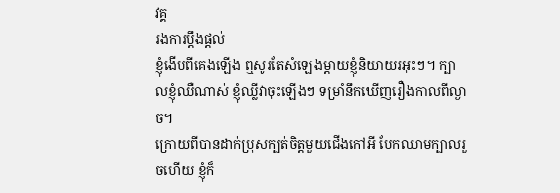វគ្គ
រងការប្តឹងផ្តល់
ខ្ញុំងើបពីគេងឡើង ឮសូរតែសំឡេងម្ដាយខ្ញុំនិយាយរអុះៗ។ ក្បាលខ្ញុំឈឺណាស់ ខ្ញុំឈ្លីវាចុះឡើងៗ ទម្រាំនឹកឃើញរឿងកាលពីល្ងាច។
ក្រោយពីបានដាក់ប្រុសក្បត់ចិត្តមួយជើងកៅអី បែកឈាមក្បាលរួចហើយ ខ្ញុំក៏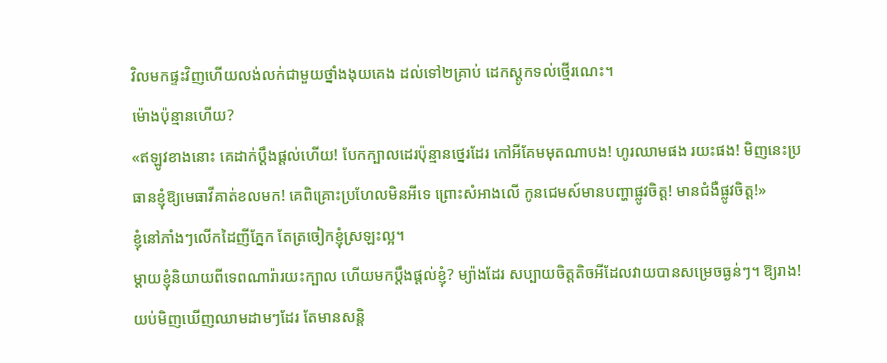វិលមកផ្ទះវិញហើយលង់លក់ជាមួយថ្នាំងងុយគេង ដល់ទៅ២គ្រាប់ ដេកស្តូកទល់ថ្មើរណេះ។
ម៉ោងប៉ុន្មានហើយ?
«ឥឡូវខាងនោះ គេដាក់ប្ដឹងផ្ដល់ហើយ! បែកក្បាលដេរប៉ុន្មានថ្នេរដែរ កៅអីគែមមុតណាបង! ហូរឈាមផង រយះផង! មិញនេះប្រធានខ្ញុំឱ្យមេធាវីគាត់ខលមក! គេពិគ្រោះប្រហែលមិនអីទេ ព្រោះសំអាងលើ កូនជេមស៍មានបញ្ហាផ្លូវចិត្ត! មានជំងឺផ្លូវចិត្ត!»
ខ្ញុំនៅភាំងៗលើកដៃញីភ្នែក តែត្រចៀកខ្ញុំស្រឡះល្អ។
ម្តាយខ្ញុំនិយាយពីទេពណារ៉ារយះក្បាល ហើយមកប្តឹងផ្តល់ខ្ញុំ? ម្យ៉ាងដែរ សប្បាយចិត្តតិចអីដែលវាយបានសម្រេចធ្ងន់ៗ។ ឱ្យរាង!
យប់មិញឃើញឈាមដាមៗដែរ តែមានសន្តិ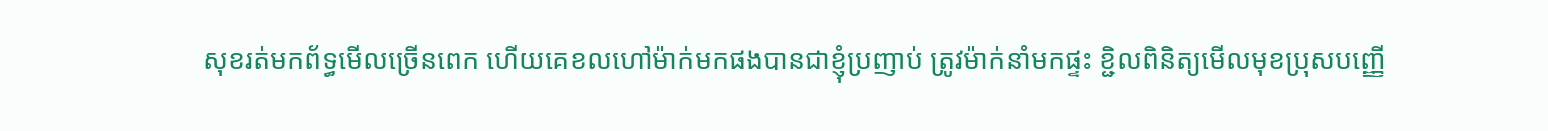សុខរត់មកព័ទ្ធមើលច្រើនពេក ហើយគេខលហៅម៉ាក់មកផងបានជាខ្ញុំប្រញាប់ ត្រូវម៉ាក់នាំមកផ្ទះ ខ្ជិលពិនិត្យមើលមុខប្រុសបញ្ញើ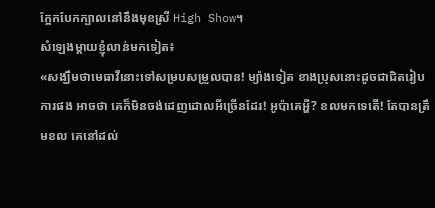ក្អែកបែកក្បាលនៅនឹងមុខស្រី High Show។
សំឡេងម្តាយខ្ញុំលាន់មកទៀត៖
«សង្ឃឹមថាមេធាវីនោះទៅសម្របសម្រួលបាន! ម្យ៉ាងទៀត ខាងប្រុសនោះដូចជាជិតរៀបការផង អាចថា គេក៏មិនចង់ដេញដោលអីច្រើនដែរ! អូប៉ាគេអ្ហី? ខលមកទេតើ! តែបានត្រឹមខល គេនៅដល់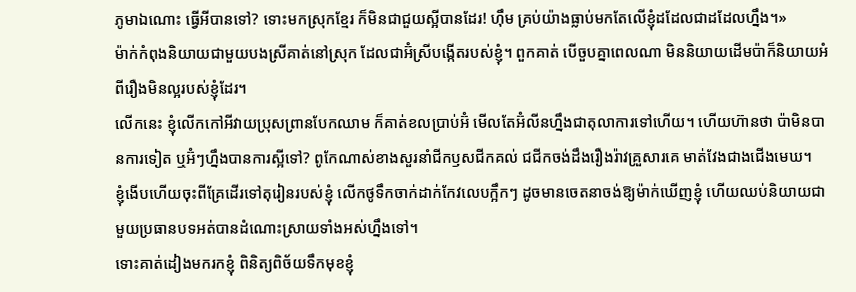ភូមាឯណោះ ធ្វើអីបានទៅ? ទោះមកស្រុកខ្មែរ ក៏មិនជាជួយស្អីបានដែរ! ហ៊ឹម គ្រប់យ៉ាងធ្លាប់មកតែលើខ្ញុំដដែលជាដដែលហ្នឹង។»
ម៉ាក់កំពុងនិយាយជាមួយបងស្រីគាត់នៅស្រុក ដែលជាអ៊ំស្រីបង្កើតរបស់ខ្ញុំ។ ពួកគាត់ បើចួបគ្នាពេលណា មិននិយាយដើមប៉ាក៏និយាយអំពីរឿងមិនល្អរបស់ខ្ញុំដែរ។
លើកនេះ ខ្ញុំលើកកៅអីវាយប្រុសព្រានបែកឈាម ក៏គាត់ខលប្រាប់អ៊ំ មើលតែអ៊ំលីនហ្នឹងជាតុលាការទៅហើយ។ ហើយហ៊ានថា ប៉ាមិនបានការទៀត ឬអ៊ំៗហ្នឹងបានការស្អីទៅ? ពូកែណាស់ខាងសួរនាំជីកឫសជីកគល់ ជជីកចង់ដឹងរឿងរ៉ាវគ្រួសារគេ មាត់វែងជាងជើងមេឃ។
ខ្ញុំងើបហើយចុះពីគ្រែដើរទៅតុរៀនរបស់ខ្ញុំ លើកថូទឹកចាក់ដាក់កែវលេបក្អឹកៗ ដូចមានចេតនាចង់ឱ្យម៉ាក់ឃើញខ្ញុំ ហើយឈប់និយាយជាមួយប្រធានបទអត់បានដំណោះស្រាយទាំងអស់ហ្នឹងទៅ។
ទោះគាត់ដៀងមករកខ្ញុំ ពិនិត្យពិច័យទឹកមុខខ្ញុំ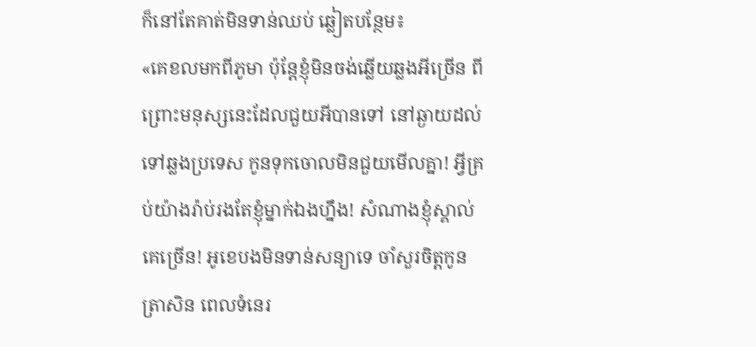ក៏នៅតែគាត់មិនទាន់ឈប់ ឆ្លៀតបន្ថែម៖
«គេខលមកពីភូមា ប៉ុន្តែខ្ញុំមិនចង់ឆ្លើយឆ្លងអីច្រើន ពីព្រោះមនុស្សនេះដែលជួយអីបានទៅ នៅឆ្ងាយដល់ទៅឆ្លងប្រទេស កូនទុកចោលមិនជួយមើលគ្នា! អ្វីគ្រប់យ៉ាងរ៉ាប់រងតែខ្ញុំម្នាក់ឯងហ្នឹង! សំណាងខ្ញុំស្គាល់គេច្រើន! អូខេបងមិនទាន់សន្យាទេ ចាំសួរចិត្តកូនត្រាសិន ពេលទំនេរ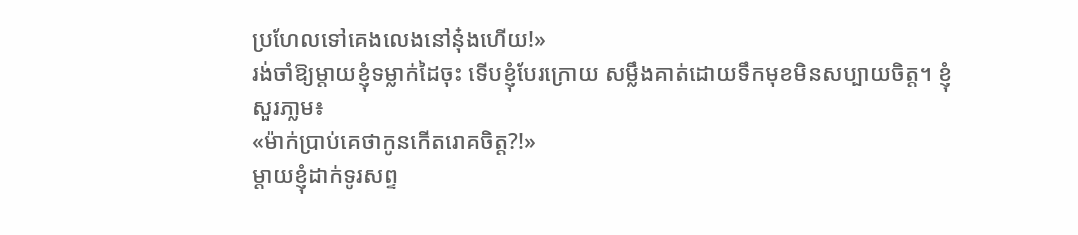ប្រហែលទៅគេងលេងនៅនុ៎ងហើយ!»
រង់ចាំឱ្យម្តាយខ្ញុំទម្លាក់ដៃចុះ ទើបខ្ញុំបែរក្រោយ សម្លឹងគាត់ដោយទឹកមុខមិនសប្បាយចិត្ត។ ខ្ញុំសួរភា្លម៖
«ម៉ាក់ប្រាប់គេថាកូនកើតរោគចិត្ត?!»
ម្ដាយខ្ញុំដាក់ទូរសព្ទ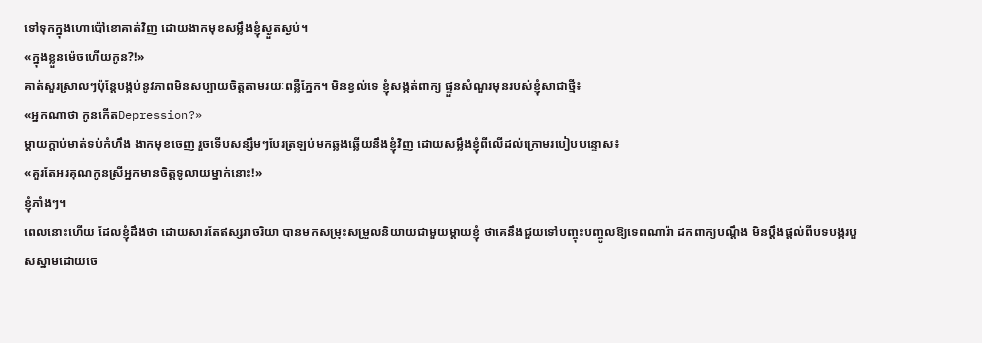ទៅទុកក្នុងហោប៉ៅខោគាត់វិញ ដោយងាកមុខសម្លឹងខ្ញុំស្ងួតស្ងប់។
«ក្នុងខ្លួនម៉េចហើយកូន?!»
គាត់សួរស្រាលៗប៉ុន្តែបង្កប់នូវភាពមិនសប្បាយចិត្តតាមរយៈពន្លឺភ្នែក។ មិនខ្វល់ទេ ខ្ញុំសង្កត់ពាក្យ ផ្ទួនសំណួរមុនរបស់ខ្ញុំសាជាថ្មី៖
«អ្នកណាថា កូនកើតDepression?»
ម្តាយក្តាប់មាត់ទប់កំហឹង ងាកមុខចេញ រួចទើបសន្សឹមៗបែរត្រឡប់មកឆ្លងឆ្លើយនឹងខ្ញុំវិញ ដោយសម្លឹងខ្ញុំពីលើដល់ក្រោមរបៀបបន្ទោស៖
«គួរតែអរគុណកូនស្រីអ្នកមានចិត្តទូលាយម្នាក់នោះ!»
ខ្ញុំភាំងៗ។
ពេលនោះហើយ ដែលខ្ញុំដឹងថា ដោយសារតែឥស្សរាចរិយា បានមកសម្រុះសម្រួលនិយាយជាមួយម្ដាយខ្ញុំ ថាគេនឹងជួយទៅបញ្ចុះបញ្ចូលឱ្យទេពណារ៉ា ដកពាក្យបណ្ដឹង មិនប្ដឹងផ្ដល់ពីបទបង្ករបួសស្នាមដោយចេ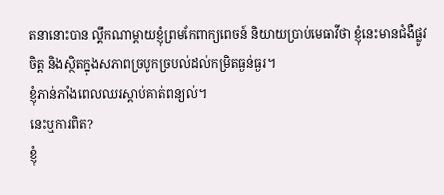តនានោះបាន ល្គឹកណាម្តាយខ្ញុំព្រមកែពាក្យពេចន៍ និយាយប្រាប់មេធាវីថា ខ្ញុំនេះមានជំងឺផ្លូវចិត្ត និងស្ថិតក្នុងសភាពច្របូកច្របល់ដល់កម្រិតធ្ងន់ធ្ងរ។
ខ្ញុំភាន់ភាំងពេលឈរស្ដាប់គាត់ពន្យល់។
នេះឬការពិត?
ខ្ញុំ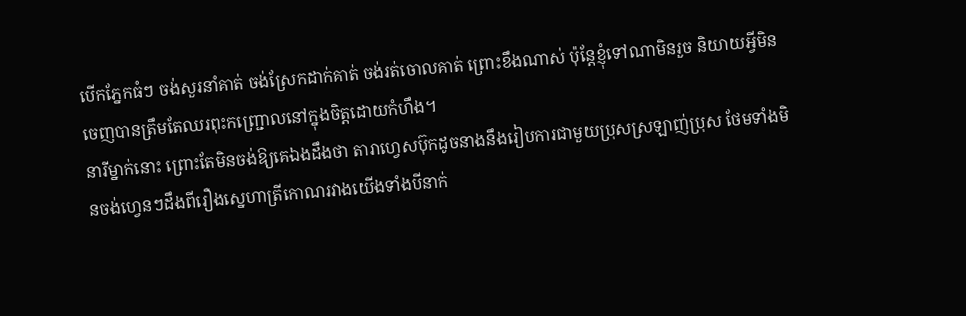បើកភ្នែកធំៗ ចង់សួរនាំគាត់ ចង់ស្រែកដាក់គាត់ ចង់រត់ចោលគាត់ ព្រោះខឹងណាស់ ប៉ុន្តែខ្ញុំទៅណាមិនរួច និយាយអ្វីមិនចេញបានត្រឹមតែឈរពុះកញ្ជ្រោលនៅក្នុងចិត្តដោយកំហឹង។
នារីម្នាក់នោះ ព្រោះតែមិនចង់ឱ្យគេឯងដឹងថា តារាហ្វេសប៊ុកដូចនាងនឹងរៀបការជាមួយប្រុសស្រឡាញ់ប្រុស ថែមទាំងមិនចង់ហ្វេនៗដឹងពីរឿងស្នេហាត្រីកោណរវាងយើងទាំងបីនាក់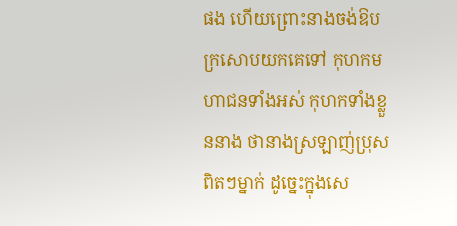ផង ហើយព្រោះនាងចង់ឱបក្រសោបយកគេទៅ កុហកមហាជនទាំងអស់ កុហកទាំងខ្លួននាង ថានាងស្រឡាញ់ប្រុសពិតៗម្នាក់ ដូច្នេះក្នុងសេ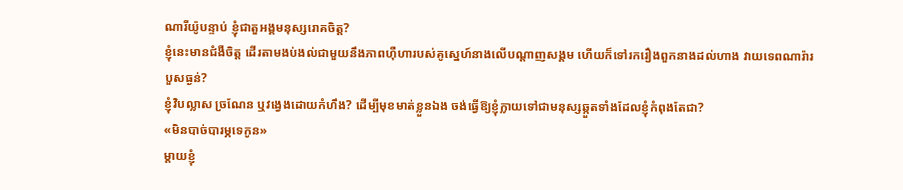ណារីយ៉ូបន្ទាប់ ខ្ញុំជាតួអង្គមនុស្សរោគចិត្ត?
ខ្ញុំនេះមានជំងឺចិត្ត ដើរតាមងប់ងល់ជាមួយនឹងភាពហ៊ឺហារបស់គូស្នេហ៍នាងលើបណ្តាញសង្គម ហើយក៏ទៅរករឿងពួកនាងដល់ហាង វាយទេពណារ៉ារបួសធ្ងន់?
ខ្ញុំវិបល្លាស ច្រណែន ឬវង្វេងដោយកំហឹង? ដើម្បីមុខមាត់ខ្លួនឯង ចង់ធ្វើឱ្យខ្ញុំក្លាយទៅជាមនុស្សឆ្កួតទាំងដែលខ្ញុំកំពុងតែជា?
«មិនបាច់បារម្ភទេកូន»
ម្ដាយខ្ញុំ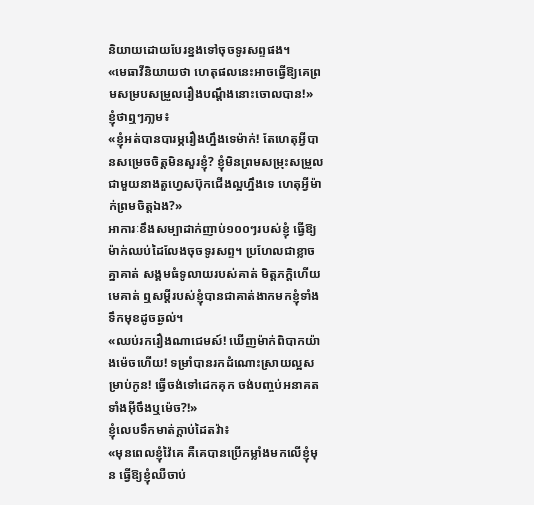និយាយដោយបែរខ្នងទៅចុចទូរសព្ទផង។
«មេធាវីនិយាយថា ហេតុផលនេះអាចធ្វើឱ្យគេព្រមសម្របសម្រួលរឿងបណ្ដឹងនោះចោលបាន!»
ខ្ញុំថាឮៗភា្លម៖
«ខ្ញុំអត់បានបារម្ភរឿងហ្នឹងទេម៉ាក់! តែហេតុអ្វីបានសម្រេចចិត្តមិនសួរខ្ញុំ? ខ្ញុំមិនព្រមសម្រុះសម្រួលជាមួយនាងតួហ្វេសប៊ុកជើងល្អហ្នឹងទេ ហេតុអ្វីម៉ាក់ព្រមចិត្តឯង?»
អាការៈខឹងសម្បាដាក់ញាប់១០០ៗរបស់ខ្ញុំ ធ្វើឱ្យម៉ាក់ឈប់ដៃលែងចុចទូរសព្ទ។ ប្រហែលជាខ្លាចគ្នាគាត់ សង្គមធំទូលាយរបស់គាត់ មិត្តភក្តិហើយមេគាត់ ឮសម្តីរបស់ខ្ញុំបានជាគាត់ងាកមកខ្ញុំទាំងទឹកមុខដូចឆ្ងល់។
«ឈប់រករឿងណាជេមស៍! ឃើញម៉ាក់ពិបាកយ៉ាងម៉េចហើយ! ទម្រាំបានរកដំណោះស្រាយល្អសម្រាប់កូន! ធ្វើចង់ទៅដេកគុក ចង់បញ្ចប់អនាគតទាំងអ៊ីចឹងឬម៉េច?!»
ខ្ញុំលេបទឹកមាត់ក្តាប់ដៃតវ៉ា៖
«មុនពេលខ្ញុំវ៉ៃគេ គឺគេបានប្រើកម្លាំងមកលើខ្ញុំមុន ធ្វើឱ្យខ្ញុំឈឺចាប់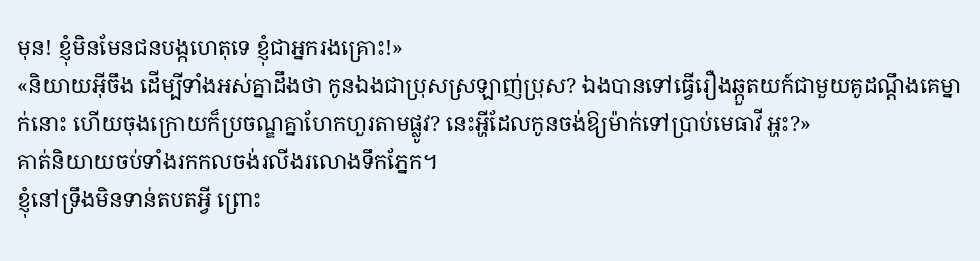មុន! ខ្ញុំមិនមែនជនបង្កហេតុទេ ខ្ញុំជាអ្នករងគ្រោះ!»
«និយាយអ៊ីចឹង ដើម្បីទាំងអស់គ្នាដឹងថា កូនឯងជាប្រុសស្រឡាញ់ប្រុស? ឯងបានទៅធ្វើរឿងឆ្កួតយក៍ជាមួយគូដណ្តឹងគេម្នាក់នោះ ហើយចុងក្រោយក៏ប្រចណ្ឌគ្នាហែកហួរតាមផ្លូវ? នេះអ្ហីដែលកូនចង់ឱ្យម៉ាក់ទៅប្រាប់មេធាវី អ្ហះ?»
គាត់និយាយចប់ទាំងរកកលចង់រលីងរលោងទឹកភ្នែក។
ខ្ញុំនៅទ្រឹងមិនទាន់តបតអ្វី ព្រោះ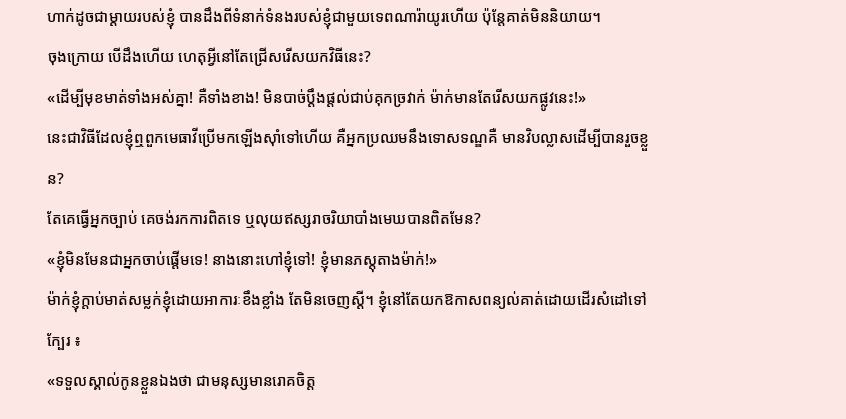ហាក់ដូចជាម្តាយរបស់ខ្ញុំ បានដឹងពីទំនាក់ទំនងរបស់ខ្ញុំជាមួយទេពណារ៉ាយូរហើយ ប៉ុន្ដែគាត់មិននិយាយ។
ចុងក្រោយ បើដឹងហើយ ហេតុអ្វីនៅតែជ្រើសរើសយកវិធីនេះ?
«ដើម្បីមុខមាត់ទាំងអស់គ្នា! គឺទាំងខាង! មិនបាច់ប្តឹងផ្តល់ជាប់គុកច្រវាក់ ម៉ាក់មានតែរើសយកផ្លូវនេះ!»
នេះជាវិធីដែលខ្ញុំឮពួកមេធាវីប្រើមកឡើងស៊ាំទៅហើយ គឺអ្នកប្រឈមនឹងទោសទណ្ឌគឺ មានវិបល្លាសដើម្បីបានរួចខ្លួន?
តែគេធ្វើអ្នកច្បាប់ គេចង់រកការពិតទេ ឬលុយឥស្សរាចរិយាបាំងមេឃបានពិតមែន?
«ខ្ញុំមិនមែនជាអ្នកចាប់ផ្តើមទេ! នាងនោះហៅខ្ញុំទៅ! ខ្ញុំមានភស្តុតាងម៉ាក់!»
ម៉ាក់ខ្ញុំក្តាប់មាត់សម្លក់ខ្ញុំដោយអាការៈខឹងខ្លាំង តែមិនចេញស្តី។ ខ្ញុំនៅតែយកឱកាសពន្យល់គាត់ដោយដើរសំដៅទៅក្បែរ ៖
«ទទួលស្គាល់កូនខ្លួនឯងថា ជាមនុស្សមានរោគចិត្ត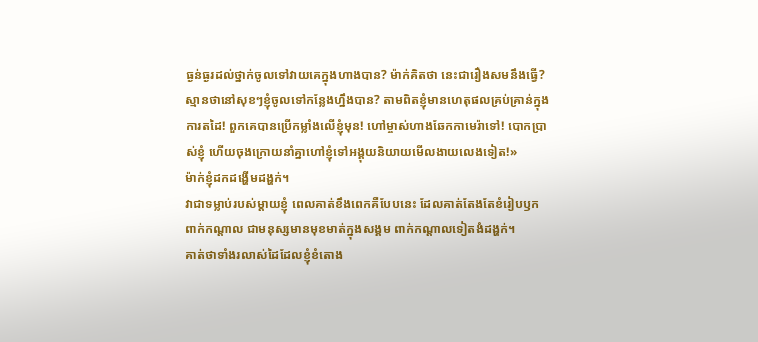ធ្ងន់ធ្ងរដល់ថ្នាក់ចូលទៅវាយគេក្នុងហាងបាន? ម៉ាក់គិតថា នេះជារឿងសមនឹងធ្វើ? ស្មានថានៅសុខៗខ្ញុំចូលទៅកន្លែងហ្នឹងបាន? តាមពិតខ្ញុំមានហេតុផលគ្រប់គ្រាន់ក្នុងការតដៃ! ពួកគេបានប្រើកម្លាំងលើខ្ញុំមុន! ហៅម្ចាស់ហាងឆែកកាមេរ៉ាទៅ! បោកប្រាស់ខ្ញុំ ហើយចុងក្រោយនាំគ្នាហៅខ្ញុំទៅអង្គុយនិយាយមើលងាយលេងទៀត!»
ម៉ាក់ខ្ញុំដកដង្ហើមដង្ហក់។
វាជាទម្លាប់របស់ម្តាយខ្ញុំ ពេលគាត់ខឹងពេកគឺបែបនេះ ដែលគាត់តែងតែខំរៀបឫកពាក់កណ្តាល ជាមនុស្សមានមុខមាត់ក្នុងសង្គម ពាក់កណ្ដាលទៀតងំដង្ហក់។
គាត់ថាទាំងរលាស់ដៃដែលខ្ញុំខំតោង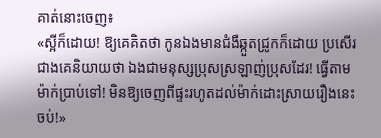គាត់នោះចេញ៖
«ស្អីក៏ដោយ! ឱ្យគេគិតថា កូនឯងមានជំងឺឆ្កួតជ្រូកក៏ដោយ ប្រសើរជាងគេនិយាយថា ឯងជាមនុស្សប្រុសស្រឡាញ់ប្រុសដែរ! ធ្វើតាមម៉ាក់ប្រាប់ទៅ! មិនឱ្យចេញពីផ្ទះរហូតដល់ម៉ាក់ដោះស្រាយរឿងនេះចប់!»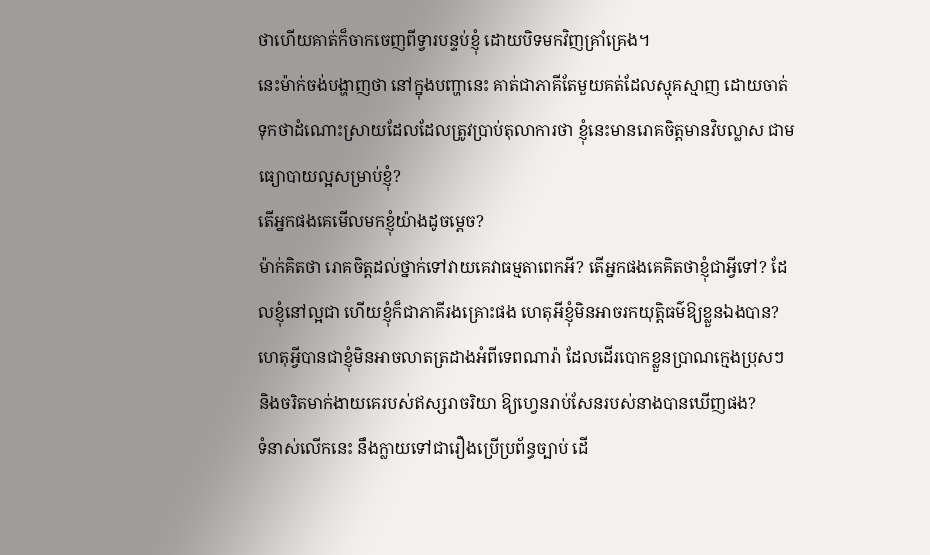ថាហើយគាត់ក៏ចាកចេញពីទ្វារបន្ទប់ខ្ញុំ ដោយបិទមកវិញគ្រាំគ្រេង។
នេះម៉ាក់ចង់បង្ហាញថា នៅក្នុងបញ្ហានេះ គាត់ជាភាគីតែមួយគត់ដែលស្មុគស្មាញ ដោយចាត់ទុកថាដំណោះស្រាយដែលដែលត្រូវប្រាប់តុលាការថា ខ្ញុំនេះមានរោគចិត្តមានវិបល្លាស ជាមធ្យោបាយល្អសម្រាប់ខ្ញុំ?
តើអ្នកផងគេមើលមកខ្ញុំយ៉ាងដូចម្ដេច?
ម៉ាក់គិតថា រោគចិត្តដល់ថ្នាក់ទៅវាយគេវាធម្មតាពេកអី? តើអ្នកផងគេគិតថាខ្ញុំជាអ្វីទៅ? ដែលខ្ញុំនៅល្អជា ហើយខ្ញុំក៏ជាភាគីរងគ្រោះផង ហេតុអីខ្ញុំមិនអាចរកយុត្តិធម៌ឱ្យខ្លួនឯងបាន?
ហេតុអ្វីបានជាខ្ញុំមិនអាចលាតត្រដាងអំពីទេពណារ៉ា ដែលដើរបោកខ្លួនប្រាណក្មេងប្រុសៗ និងចរិតមាក់ងាយគេរបស់ឥស្សរាចរិយា ឱ្យហ្វេនរាប់សែនរបស់នាងបានឃើញផង?
ទំនាស់លើកនេះ នឹងក្លាយទៅជារឿងប្រើប្រព័ន្ធច្បាប់ ដើ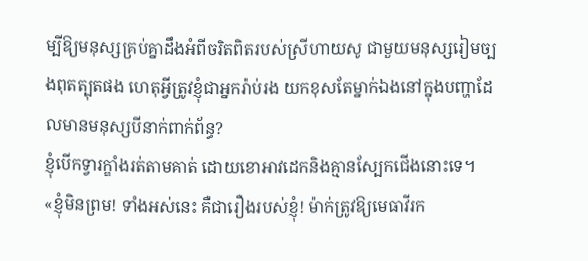ម្បីឱ្យមនុស្សគ្រប់គ្នាដឹងអំពីចរិតពិតរបស់ស្រីហាយសូ ជាមួយមនុស្សរៀមច្បងពុតត្បុតផង ហេតុអ្វីត្រូវខ្ញុំជាអ្នករ៉ាប់រង យកខុសតែម្នាក់ឯងនៅក្នុងបញ្ហាដែលមានមនុស្សបីនាក់ពាក់ព័ន្ធ?
ខ្ញុំបើកទ្វារក្ឌាំងរត់តាមគាត់ ដោយខោអាវដេកនិងគ្មានស្បែកជើងនោះទេ។
«ខ្ញុំមិនព្រម! ទាំងអស់នេះ គឺជារឿងរបស់ខ្ញុំ! ម៉ាក់ត្រូវឱ្យមេធាវីរក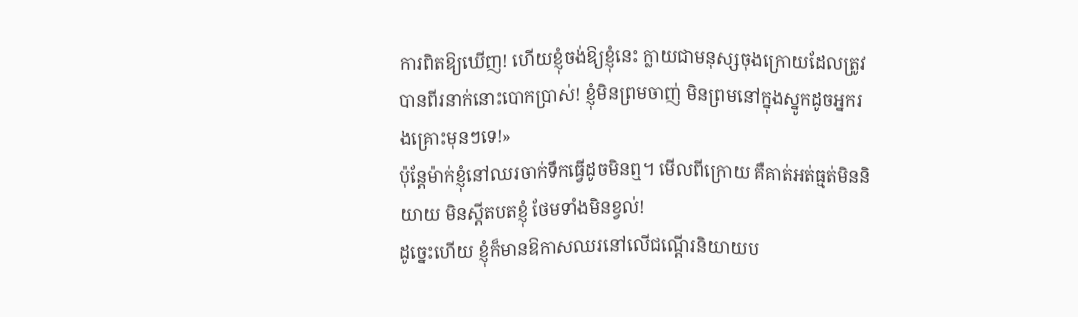ការពិតឱ្យឃើញ! ហើយខ្ញុំចង់ឱ្យខ្ញុំនេះ ក្លាយជាមនុស្សចុងក្រោយដែលត្រូវបានពីរនាក់នោះបោកប្រាស់! ខ្ញុំមិនព្រមចាញ់ មិនព្រមនៅក្នុងស្នូកដូចអ្នករងគ្រោះមុនៗទេ!»
ប៉ុន្តែម៉ាក់ខ្ញុំនៅឈរចាក់ទឹកធ្វើដូចមិនឮ។ មើលពីក្រោយ គឺគាត់អត់ធ្មត់មិននិយាយ មិនស្តីតបតខ្ញុំ ថែមទាំងមិនខ្វល់!
ដូច្នេះហើយ ខ្ញុំក៏មានឱកាសឈរនៅលើជណ្តើរនិយាយប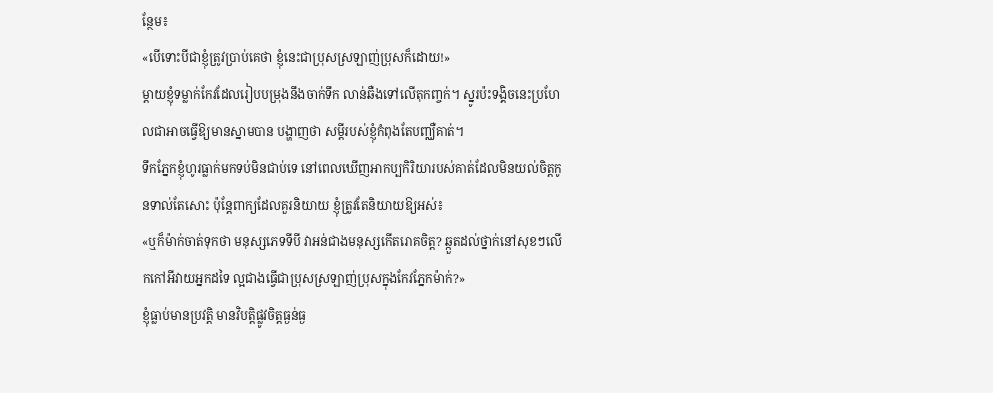ន្ថែម៖
«បើទោះបីជាខ្ញុំត្រូវប្រាប់គេថា ខ្ញុំនេះជាប្រុសស្រឡាញ់ប្រុសក៏ដោយ!»
ម្តាយខ្ញុំទម្លាក់កែវដែលរៀបបម្រុងនឹងចាក់ទឹក លាន់ឆឺងទៅលើតុកញ្ចក់។ ស្នូរប៉ះទង្គិចនេះប្រហែលជាអាចធ្វើឱ្យមានស្នាមបាន បង្ហាញថា សម្តីរបស់ខ្ញុំកំពុងតែបញ្ឈឺគាត់។
ទឹកភ្នែកខ្ញុំហូរធ្លាក់មកទប់មិនជាប់ទេ នៅពេលឃើញអាកប្បកិរិយារបស់គាត់ដែលមិនយល់ចិត្តកូនទាល់តែសោះ ប៉ុន្តែពាក្យដែលគួរនិយាយ ខ្ញុំត្រូវតែនិយាយឱ្យអស់៖
«ឬក៏ម៉ាក់ចាត់ទុកថា មនុស្សភេទទីបី វាអន់ជាងមនុស្សកើតរោគចិត្ត? ឆ្កួតដល់ថ្នាក់នៅសុខៗលើកកៅអីវាយអ្នកដទៃ ល្អជាងធ្វើជាប្រុសស្រឡាញ់ប្រុសក្នុងកែវភ្នែកម៉ាក់?»
ខ្ញុំធ្លាប់មានប្រវត្តិ មានវិបត្តិផ្លូវចិត្តធ្ងន់ធ្ង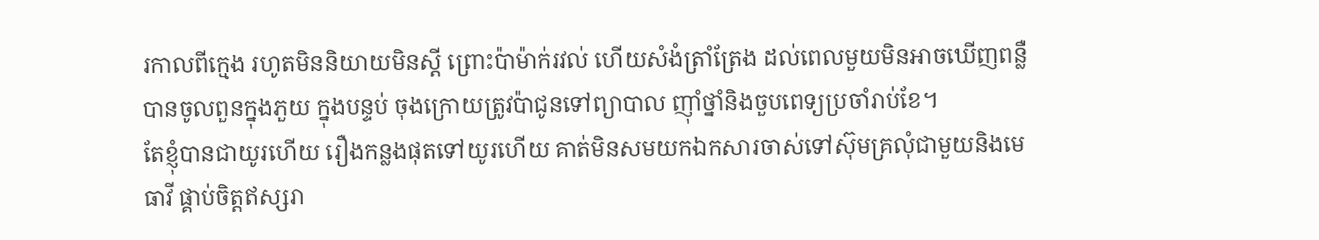រកាលពីក្មេង រហូតមិននិយាយមិនស្តី ព្រោះប៉ាម៉ាក់រវល់ ហើយសំងំត្រាំត្រែង ដល់ពេលមួយមិនអាចឃើញពន្លឺបានចូលពួនក្នុងភួយ ក្នុងបន្ទប់ ចុងក្រោយត្រូវប៉ាជូនទៅព្យាបាល ញ៉ាំថ្នាំនិងចួបពេទ្យប្រចាំរាប់ខែ។
តែខ្ញុំបានជាយូរហើយ រឿងកន្លងផុតទៅយូរហើយ គាត់មិនសមយកឯកសារចាស់ទៅស៊ុមគ្រលុំជាមួយនិងមេធាវី ផ្គាប់ចិត្តឥស្សរា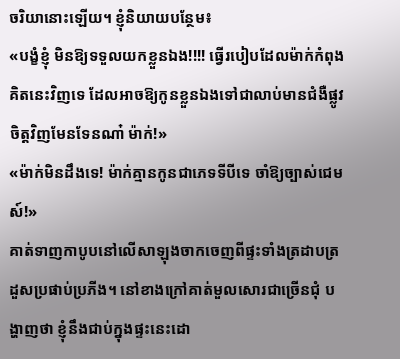ចរិយានោះឡើយ។ ខ្ញុំនិយាយបន្ថែម៖
«បង្ខំខ្ញុំ មិនឱ្យទទួលយកខ្លួនឯង!!!! ធ្វើរបៀបដែលម៉ាក់កំពុងគិតនេះវិញទេ ដែលអាចឱ្យកូនខ្លួនឯងទៅជាលាប់មានជំងឺផ្លូវចិត្តវិញមែនទែនណា៎ ម៉ាក់!»
«ម៉ាក់មិនដឹងទេ! ម៉ាក់គ្មានកូនជាភេទទីបីទេ ចាំឱ្យច្បាស់ជេមស៍!»
គាត់ទាញកាបូបនៅលើសាឡុងចាកចេញពីផ្ទះទាំងត្រដាបត្រដួសប្រផាប់ប្រភីង។ នៅខាងក្រៅគាត់មួលសោរជាច្រើនជុំ បង្ហាញថា ខ្ញុំនឹងជាប់ក្នុងផ្ទះនេះដោ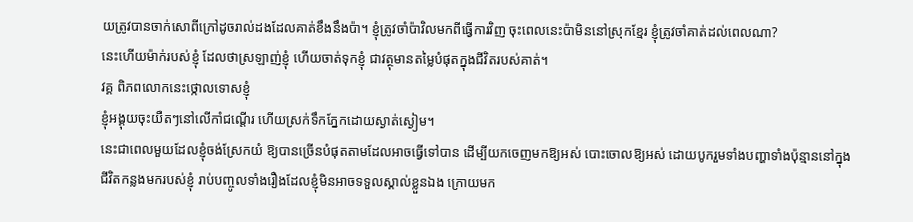យត្រូវបានចាក់សោពីក្រៅដូចរាល់ដងដែលគាត់ខឹងនឹងប៉ា។ ខ្ញុំត្រូវចាំប៉ាវិលមកពីធ្វើការវិញ ចុះពេលនេះប៉ាមិននៅស្រុកខ្មែរ ខ្ញុំត្រូវចាំគាត់ដល់ពេលណា?
នេះហើយម៉ាក់របស់ខ្ញុំ ដែលថាស្រឡាញ់ខ្ញុំ ហើយចាត់ទុកខ្ញុំ ជាវត្ថុមានតម្លៃបំផុតក្នុងជីវិតរបស់គាត់។
វគ្គ ពិភពលោកនេះថ្កោលទោសខ្ញុំ
ខ្ញុំអង្គុយចុះយឺតៗនៅលើកាំជណ្តើរ ហើយស្រក់ទឹកភ្នែកដោយស្ងាត់ស្ងៀម។
នេះជាពេលមួយដែលខ្ញុំចង់ស្រែកយំ ឱ្យបានច្រើនបំផុតតាមដែលអាចធ្វើទៅបាន ដើម្បីយកចេញមកឱ្យអស់ បោះចោលឱ្យអស់ ដោយបូករួមទាំងបញ្ហាទាំងប៉ុន្មាននៅក្នុងជីវិតកន្លងមករបស់ខ្ញុំ រាប់បញ្ចូលទាំងរឿងដែលខ្ញុំមិនអាចទទួលស្គាល់ខ្លួនឯង ក្រោយមក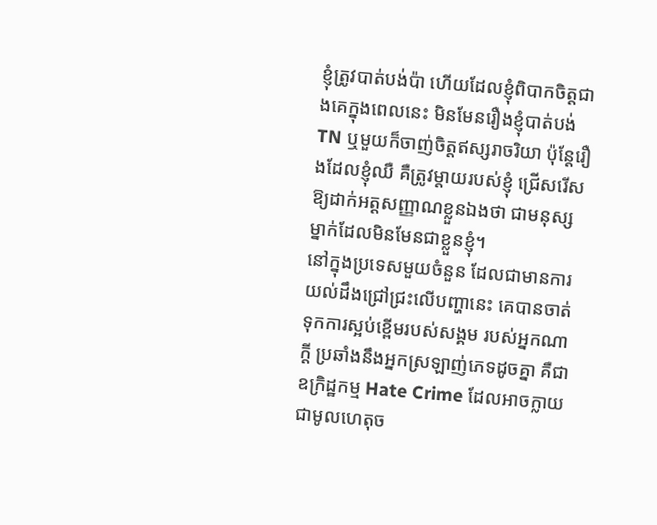ខ្ញុំត្រូវបាត់បង់ប៉ា ហើយដែលខ្ញុំពិបាកចិត្តជាងគេក្នុងពេលនេះ មិនមែនរឿងខ្ញុំបាត់បង់TN ឬមួយក៏ចាញ់ចិត្ដឥស្សរាចរិយា ប៉ុន្តែរឿងដែលខ្ញុំឈឺ គឺត្រូវម្តាយរបស់ខ្ញុំ ជ្រើសរើសឱ្យដាក់អត្តសញ្ញាណខ្លួនឯងថា ជាមនុស្សម្នាក់ដែលមិនមែនជាខ្លួនខ្ញុំ។
នៅក្នុងប្រទេសមួយចំនួន ដែលជាមានការយល់ដឹងជ្រៅជ្រះលើបញ្ហានេះ គេបានចាត់ទុកការស្អប់ខ្ពើមរបស់សង្គម របស់អ្នកណាក្ដី ប្រឆាំងនឹងអ្នកស្រឡាញ់ភេទដូចគ្នា គឺជាឧក្រិដ្ឋកម្ម Hate Crime ដែលអាចក្លាយជាមូលហេតុច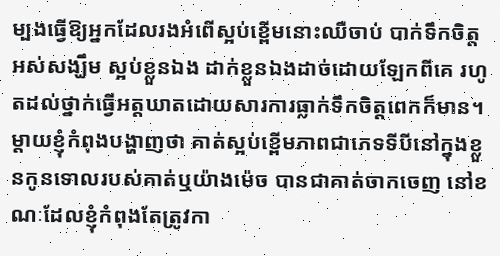ម្បងធ្វើឱ្យអ្នកដែលរងអំពើស្អប់ខ្ពើមនោះឈឺចាប់ បាក់ទឹកចិត្ត អស់សង្ឃឹម ស្អប់ខ្លួនឯង ដាក់ខ្លួនឯងដាច់ដោយឡែកពីគេ រហូតដល់ថ្នាក់ធ្វើអត្តឃាតដោយសារការធ្លាក់ទឹកចិត្តពេកក៏មាន។
ម្តាយខ្ញុំកំពុងបង្ហាញថា គាត់ស្អប់ខ្ពើមភាពជាភេទទីបីនៅក្នុងខ្លួនកូនទោលរបស់គាត់ឬយ៉ាងម៉េច បានជាគាត់ចាកចេញ នៅខណៈដែលខ្ញុំកំពុងតែត្រូវកា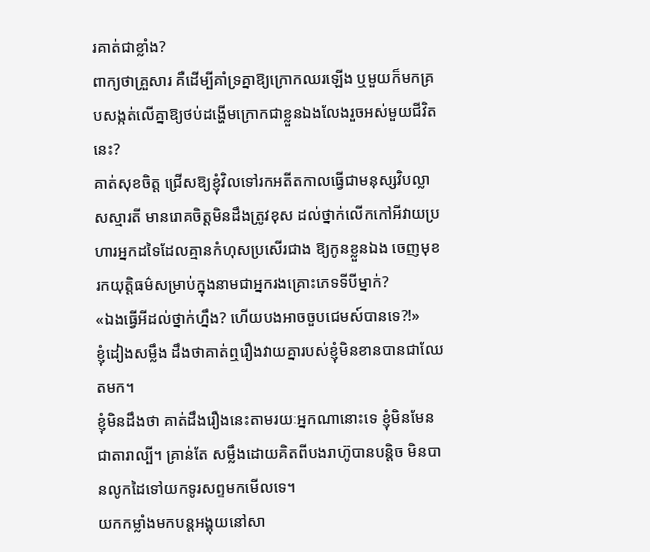រគាត់ជាខ្លាំង?
ពាក្យថាគ្រួសារ គឺដើម្បីគាំទ្រគ្នាឱ្យក្រោកឈរឡើង ឬមួយក៏មកគ្របសង្កត់លើគ្នាឱ្យថប់ដង្ហើមក្រោកជាខ្លួនឯងលែងរួចអស់មួយជីវិតនេះ?
គាត់សុខចិត្ត ជ្រើសឱ្យខ្ញុំវិលទៅរកអតីតកាលធ្វើជាមនុស្សវិបល្លាសស្មារតី មានរោគចិត្តមិនដឹងត្រូវខុស ដល់ថ្នាក់លើកកៅអីវាយប្រហារអ្នកដទៃដែលគ្មានកំហុសប្រសើរជាង ឱ្យកូនខ្លួនឯង ចេញមុខរកយុត្តិធម៌សម្រាប់ក្នុងនាមជាអ្នករងគ្រោះភេទទីបីម្នាក់?
«ឯងធ្វើអីដល់ថ្នាក់ហ្នឹង? ហើយបងអាចចួបជេមស៍បានទេ?!»
ខ្ញុំដៀងសម្លឹង ដឹងថាគាត់ឮរឿងវាយគ្នារបស់ខ្ញុំមិនខានបានជាឈែតមក។
ខ្ញុំមិនដឹងថា គាត់ដឹងរឿងនេះតាមរយៈអ្នកណានោះទេ ខ្ញុំមិនមែនជាតារាល្បី។ គ្រាន់តែ សម្លឹងដោយគិតពីបងរាហ៊ូបានបន្តិច មិនបានលូកដៃទៅយកទូរសព្ទមកមើលទេ។
យកកម្លាំងមកបន្តអង្គុយនៅសា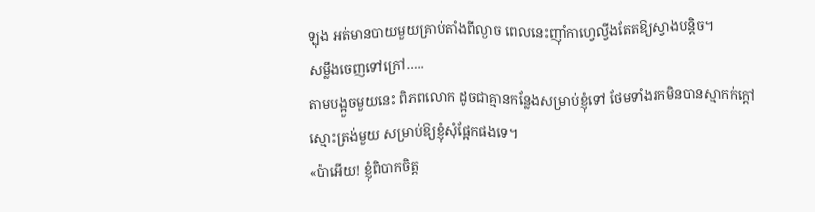ឡុង អត់មានបាយមួយគ្រាប់តាំងពីល្ងាច ពេលនេះញ៉ាំកាហ្វេល្វីងតែតឱ្យស្វាងបន្តិច។
សម្លឹងចេញទៅក្រៅ…..
តាមបង្អួចមួយនេះ ពិភពលោក ដូចជាគ្មានកន្លែងសម្រាប់ខ្ញុំទៅ ថែមទាំងរកមិនបានស្មាកក់ក្តៅស្មោះត្រង់មួយ សម្រាប់ឱ្យខ្ញុំសុំផ្អែកផងទេ។
«ប៉ាអើយ! ខ្ញុំពិបាកចិត្ត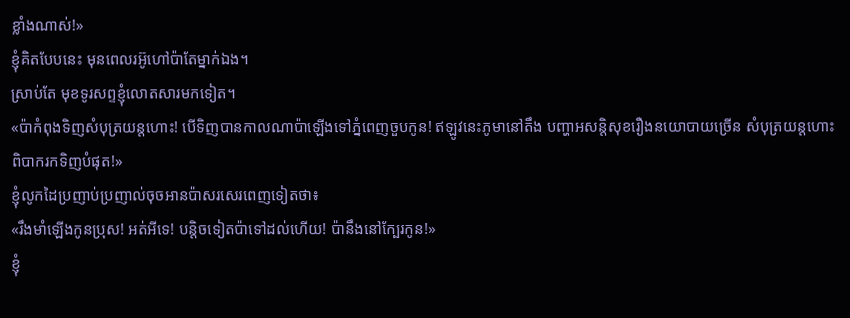ខ្លាំងណាស់!»
ខ្ញុំគិតបែបនេះ មុនពេលរអ៊ូហៅប៉ាតែម្នាក់ឯង។
ស្រាប់តែ មុខទូរសព្ទខ្ញុំលោតសារមកទៀត។
«ប៉ាកំពុងទិញសំបុត្រយន្តហោះ! បើទិញបានកាលណាប៉ាឡើងទៅភ្នំពេញចួបកូន! ឥឡូវនេះភូមានៅតឹង បញ្ហាអសន្តិសុខរឿងនយោបាយច្រើន សំបុត្រយន្តហោះពិបាករកទិញបំផុត!»
ខ្ញុំលូកដៃប្រញាប់ប្រញាល់ចុចអានប៉ាសរសេរពេញទៀតថា៖
«រឹងមាំឡើងកូនប្រុស! អត់អីទេ! បន្តិចទៀតប៉ាទៅដល់ហើយ! ប៉ានឹងនៅក្បែរកូន!»
ខ្ញុំ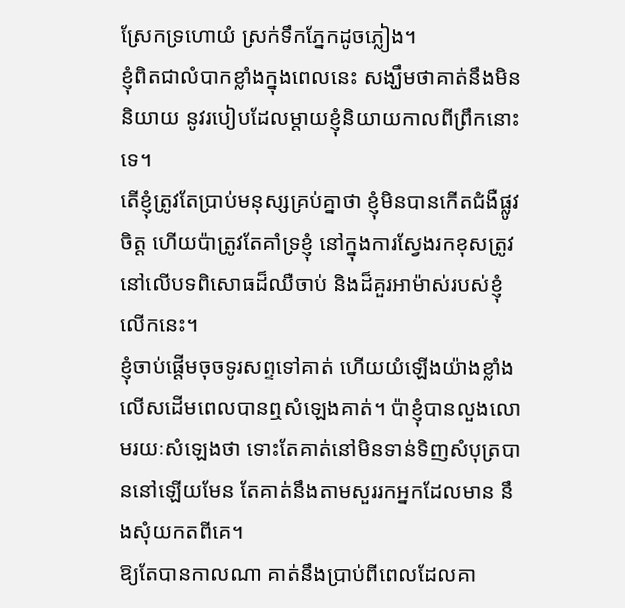ស្រែកទ្រហោយំ ស្រក់ទឹកភ្នែកដូចភ្លៀង។
ខ្ញុំពិតជាលំបាកខ្លាំងក្នុងពេលនេះ សង្ឃឹមថាគាត់នឹងមិននិយាយ នូវរបៀបដែលម្តាយខ្ញុំនិយាយកាលពីព្រឹកនោះទេ។
តើខ្ញុំត្រូវតែប្រាប់មនុស្សគ្រប់គ្នាថា ខ្ញុំមិនបានកើតជំងឺផ្លូវចិត្ត ហើយប៉ាត្រូវតែគាំទ្រខ្ញុំ នៅក្នុងការស្វែងរកខុសត្រូវ នៅលើបទពិសោធដ៏ឈឺចាប់ និងដ៏គួរអាម៉ាស់របស់ខ្ញុំលើកនេះ។
ខ្ញុំចាប់ផ្ដើមចុចទូរសព្ទទៅគាត់ ហើយយំឡើងយ៉ាងខ្លាំងលើសដើមពេលបានឮសំឡេងគាត់។ ប៉ាខ្ញុំបានលួងលោមរយៈសំឡេងថា ទោះតែគាត់នៅមិនទាន់ទិញសំបុត្របាននៅឡើយមែន តែគាត់នឹងតាមសួររកអ្នកដែលមាន នឹងសុំយកតពីគេ។
ឱ្យតែបានកាលណា គាត់នឹងប្រាប់ពីពេលដែលគា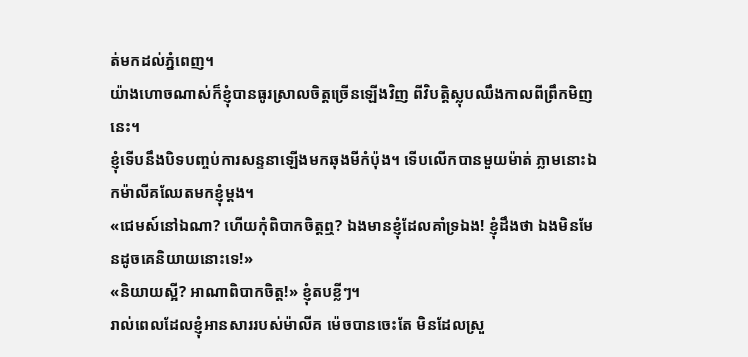ត់មកដល់ភ្នំពេញ។
យ៉ាងហោចណាស់ក៏ខ្ញុំបានធូរស្រាលចិត្តច្រើនឡើងវិញ ពីវិបត្តិស្លុបឈឹងកាលពីព្រឹកមិញនេះ។
ខ្ញុំទើបនឹងបិទបញ្ចប់ការសន្ទនាឡើងមកឆុងមីកំប៉ុង។ ទើបលើកបានមួយម៉ាត់ ភ្លាមនោះឯកម៉ាលីគឈែតមកខ្ញុំម្តង។
«ជេមស៍នៅឯណា? ហើយកុំពិបាកចិត្តឮ? ឯងមានខ្ញុំដែលគាំទ្រឯង! ខ្ញុំដឹងថា ឯងមិនមែនដូចគេនិយាយនោះទេ!»
«និយាយស្អី? អាណាពិបាកចិត្ត!» ខ្ញុំតបខ្លីៗ។
រាល់ពេលដែលខ្ញុំអានសាររបស់ម៉ាលីគ ម៉េចបានចេះតែ មិនដែលស្រួ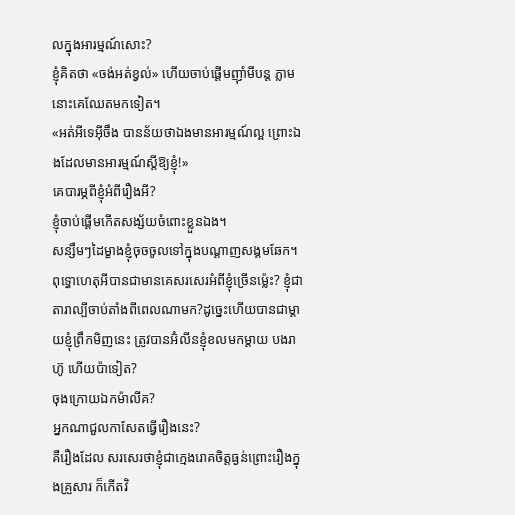លក្នុងអារម្មណ៍សោះ?
ខ្ញុំគិតថា «ចង់អត់ខ្វល់» ហើយចាប់ផ្ដើមញ៉ាំមីបន្ត ភ្លាមនោះគេឈែតមកទៀត។
«អត់អីទេអ៊ីចឹង បានន័យថាឯងមានអារម្មណ៍ល្អ ព្រោះឯងដែលមានអារម្មណ៍ស្តីឱ្យខ្ញុំ!»
គេបារម្ភពីខ្ញុំអំពីរឿងអី?
ខ្ញុំចាប់ផ្ដើមកើតសង្ស័យចំពោះខ្លួនឯង។
សន្សឹមៗដៃម្ខាងខ្ញុំចុចចូលទៅក្នុងបណ្ដាញសង្គមឆែក។
ពុទ្ធោហេតុអីបានជាមានគេសរសេរអំពីខ្ញុំច្រើនម្ល៉េះ? ខ្ញុំជាតារាល្បីចាប់តាំងពីពេលណាមក?ដូច្នេះហើយបានជាម្តាយខ្ញុំព្រឹកមិញនេះ ត្រូវបានអ៊ំលីនខ្ញុំខលមកម្តាយ បងរាហ៊ូ ហើយប៉ាទៀត?
ចុងក្រោយឯកម៉ាលីគ?
អ្នកណាជួលកាសែតធ្វើរឿងនេះ?
គឺរឿងដែល សរសេរថាខ្ញុំជាក្មេងរោគចិត្តធ្ងន់ព្រោះរឿងក្នុងគ្រួសារ ក៏កើតវិ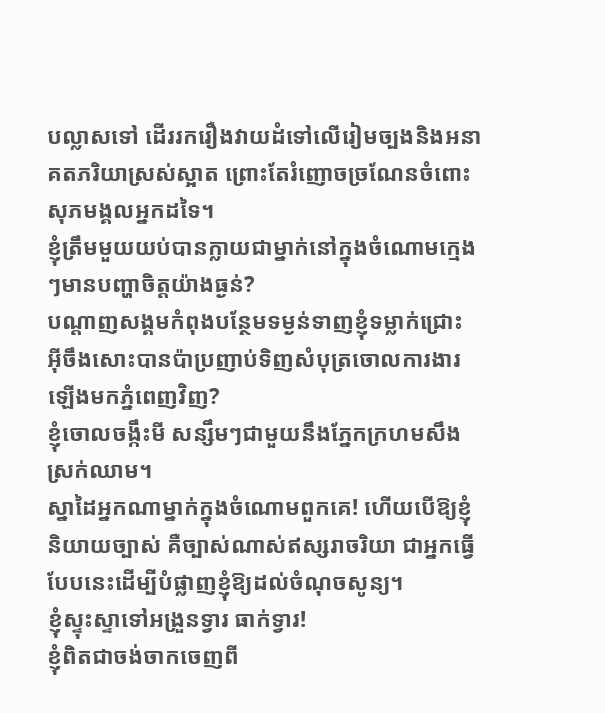បល្លាសទៅ ដើររករឿងវាយដំទៅលើរៀមច្បងនិងអនាគតភរិយាស្រស់ស្អាត ព្រោះតែរំញោចច្រណែនចំពោះសុភមង្គលអ្នកដទៃ។
ខ្ញុំត្រឹមមួយយប់បានក្លាយជាម្នាក់នៅក្នុងចំណោមក្មេងៗមានបញ្ហាចិត្តយ៉ាងធ្ងន់?
បណ្ដាញសង្គមកំពុងបន្ថែមទម្ងន់ទាញខ្ញុំទម្លាក់ជ្រោះ អ៊ីចឹងសោះបានប៉ាប្រញាប់ទិញសំបុត្រចោលការងារឡើងមកភ្នំពេញវិញ?
ខ្ញុំចោលចង្កឹះមី សន្សឹមៗជាមួយនឹងភ្នែកក្រហមសឹងស្រក់ឈាម។
ស្នាដៃអ្នកណាម្នាក់ក្នុងចំណោមពួកគេ! ហើយបើឱ្យខ្ញុំនិយាយច្បាស់ គឺច្បាស់ណាស់ឥស្សរាចរិយា ជាអ្នកធ្វើបែបនេះដើម្បីបំផ្លាញខ្ញុំឱ្យដល់ចំណុចសូន្យ។
ខ្ញុំស្ទុះស្ទាទៅអង្រួនទ្វារ ធាក់ទ្វារ!
ខ្ញុំពិតជាចង់ចាកចេញពី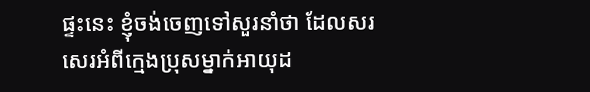ផ្ទះនេះ ខ្ញុំចង់ចេញទៅសួរនាំថា ដែលសរសេរអំពីក្មេងប្រុសម្នាក់អាយុដ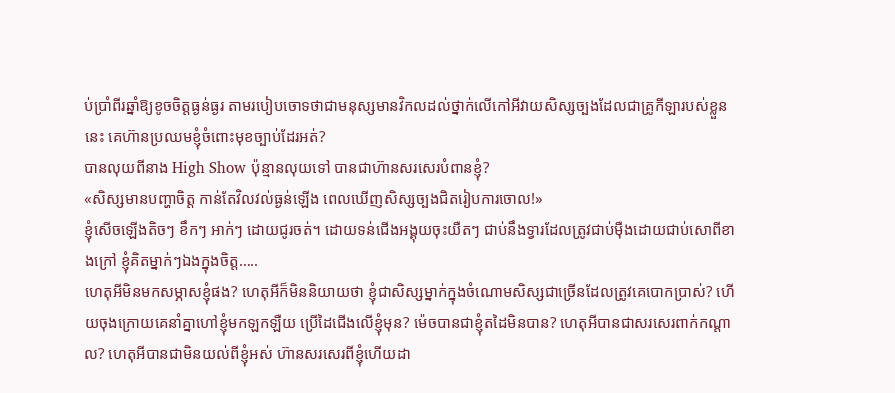ប់ប្រាំពីរឆ្នាំឱ្យខូចចិត្តធ្ងន់ធ្ងរ តាមរបៀបចោទថាជាមនុស្សមានវិកលដល់ថ្នាក់លើកៅអីវាយសិស្សច្បងដែលជាគ្រូកីឡារបស់ខ្លួននេះ គេហ៊ានប្រឈមខ្ញុំចំពោះមុខច្បាប់ដែរអត់?
បានលុយពីនាង High Show ប៉ុន្មានលុយទៅ បានជាហ៊ានសរសេរបំពានខ្ញុំ?
«សិស្សមានបញ្ហាចិត្ត កាន់តែវិលវល់ធ្ងន់ឡើង ពេលឃើញសិស្សច្បងជិតរៀបការចោល!»
ខ្ញុំសើចឡើងតិចៗ ខឹកៗ អាក់ៗ ដោយជូរចត់។ ដោយទន់ជើងអង្គុយចុះយឺតៗ ជាប់នឹងទ្វារដែលត្រូវជាប់ម៉ឺងដោយជាប់សោពីខាងក្រៅ ខ្ញុំគិតម្នាក់ៗឯងក្នុងចិត្ត…..
ហេតុអីមិនមកសម្ភាសខ្ញុំផង? ហេតុអីក៏មិននិយាយថា ខ្ញុំជាសិស្សម្នាក់ក្នុងចំណោមសិស្សជាច្រើនដែលត្រូវគេបោកប្រាស់? ហើយចុងក្រោយគេនាំគ្នាហៅខ្ញុំមកឡកឡឺយ ប្រើដៃជើងលើខ្ញុំមុន? ម៉េចបានជាខ្ញុំតដៃមិនបាន? ហេតុអីបានជាសរសេរពាក់កណ្តាល? ហេតុអីបានជាមិនយល់ពីខ្ញុំអស់ ហ៊ានសរសេរពីខ្ញុំហើយដា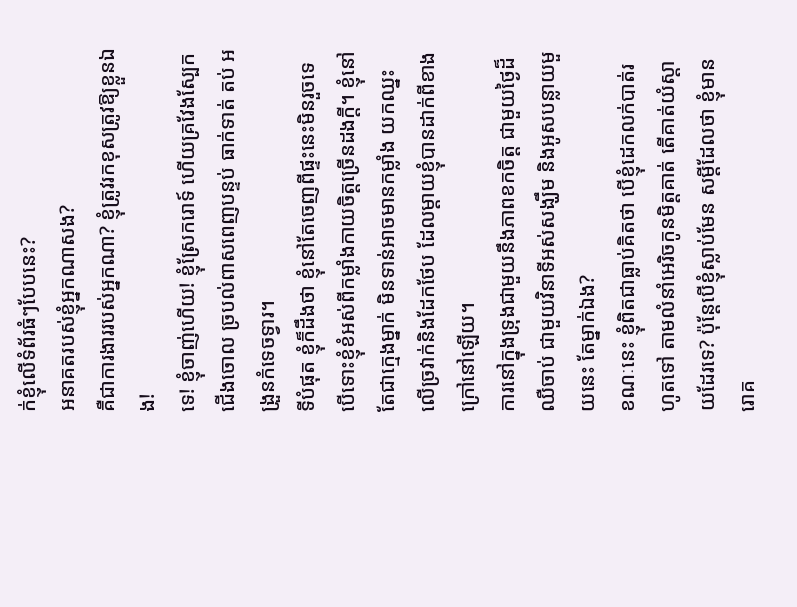ក់ខ្ញុំលើទំព័រធំៗបែបនេះ?
អនាគតរបស់ខ្ញុំអ្នកណាសង?
គឺជាការងាររបស់អ្នកណា? ខ្ញុំត្រូវរកខុសត្រូវឱ្យខ្លួនឯង!
ទេ! ខ្ញុំចាញ់ហើយ! ខ្ញុំស្រែករោទ៍ ហើយគ្រវែងស្បែកជើងចោល ច្របល់ពាសពេញបន្ទប់ ធាក់ទាត់ តប់ អង្រួនកំទេចទ្វារ។
ទីបំផុត ខ្ញុំក៏ដឹងថា ខ្ញុំនៅតែចេញពីផ្ទះនេះមិនរួចទេ បើទោះខ្ញុំខំអស់ពីកម្លាំងកាយចិត្តច្រើនដងក្តី។ ខ្ញុំនៅតែជាក្មេងម្នាក់ មិនទាន់អាចមានកម្លាំង យកឈ្នះលើច្រវាក់និងដែកថែប ដែលម្ដាយខ្ញុំបានដាក់ពីខាងក្រៅនៅឡើយ។
ការនៅក្នុងទ្រុងជាមួយនឹងភាពខកចិត្ត ជាមួយថៃ្ងដ៏ឈឺចាប់ ជាមួយវិនាទីអស់សង្ឃឹម និងអូសបន្លាយមួយនេះ តែម្នាក់ឯង?
ខណៈនេះ ខ្ញុំពិតជាធ្លាប់គិតថា បើខ្ញុំដេកលក់បាត់រហូតទៅ តាមលំនាំអេរិចកូនមិត្តគាត់ តើគាត់យំស្តាយដែរទេ? ប៉ុន្តែបើខ្ញុំស្លាប់មែន សម្តីដែលថា ខ្ញុំមានរោគ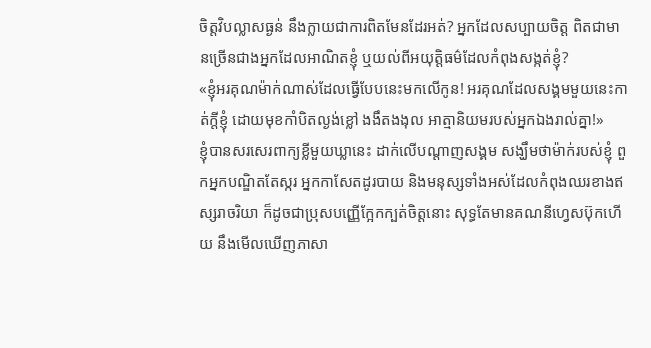ចិត្តវិបល្លាសធ្ងន់ នឹងក្លាយជាការពិតមែនដែរអត់? អ្នកដែលសប្បាយចិត្ត ពិតជាមានច្រើនជាងអ្នកដែលអាណិតខ្ញុំ ឬយល់ពីអយុត្តិធម៌ដែលកំពុងសង្កត់ខ្ញុំ?
«ខ្ញុំអរគុណម៉ាក់ណាស់ដែលធ្វើបែបនេះមកលើកូន! អរគុណដែលសង្គមមួយនេះកាត់ក្តីខ្ញុំ ដោយមុខកាំបិតល្ងង់ខ្លៅ ងងឹតងងុល អាត្មានិយមរបស់អ្នកឯងរាល់គ្នា!»
ខ្ញុំបានសរសេរពាក្យខ្លីមួយឃ្លានេះ ដាក់លើបណ្ដាញសង្គម សង្ឃឹមថាម៉ាក់របស់ខ្ញុំ ពួកអ្នកបណ្ឌិតតែស្ករ អ្នកកាសែតដូរបាយ និងមនុស្សទាំងអស់ដែលកំពុងឈរខាងឥស្សរាចរិយា ក៏ដូចជាប្រុសបញ្ញើក្អែកក្បត់ចិត្តនោះ សុទ្ធតែមានគណនីហ្វេសប៊ុកហើយ នឹងមើលឃើញភាសា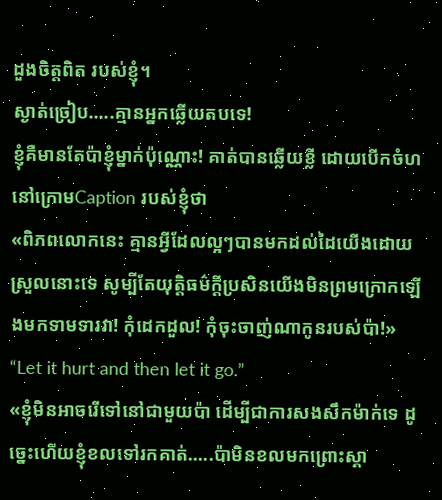ដួងចិត្តពិត របស់ខ្ញុំ។
ស្ងាត់ច្រៀប…..គ្មានអ្នកឆ្លើយតបទេ!
ខ្ញុំគឺមានតែប៉ាខ្ញុំម្នាក់ប៉ុណ្ណោះ! គាត់បានឆ្លើយខ្លី ដោយបើកចំហ នៅក្រោមCaption របស់ខ្ញុំថា
«ពិភពលោកនេះ គ្មានអ្វីដែលល្អៗបានមកដល់ដៃយើងដោយស្រួលនោះទេ សូម្បីតែយុត្តិធម៌ក្តីប្រសិនយើងមិនព្រមក្រោកឡើងមកទាមទារវា! កុំដេកដួល! កុំចុះចាញ់ណាកូនរបស់ប៉ា!» “Let it hurt and then let it go.”
«ខ្ញុំមិនអាចរើទៅនៅជាមួយប៉ា ដើម្បីជាការសងសឹកម៉ាក់ទេ ដូច្នេះហើយខ្ញុំខលទៅរកគាត់…..ប៉ាមិនខលមកព្រោះស្គា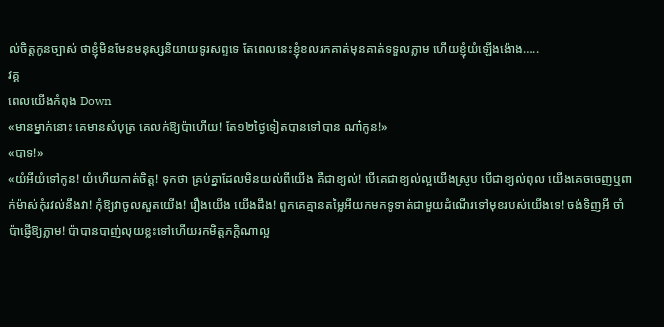ល់ចិត្តកូនច្បាស់ ថាខ្ញុំមិនមែនមនុស្សនិយាយទូរសព្ទទេ តែពេលនេះខ្ញុំខលរកគាត់មុនគាត់ទទួលភ្លាម ហើយខ្ញុំយំឡើងង៉ោង…..
វគ្គ
ពេលយើងកំពុង Down
«មានម្នាក់នោះ គេមានសំបុត្រ គេលក់ឱ្យប៉ាហើយ! តែ១២ថ្ងៃទៀតបានទៅបាន ណា៎កូន!»
«បាទ!»
«យំអីយំទៅកូន! យំហើយកាត់ចិត្ត! ទុកថា គ្រប់គ្នាដែលមិនយល់ពីយើង គឺជាខ្យល់! បើគេជាខ្យល់ល្អយើងស្រូប បើជាខ្យល់ពុល យើងគេចចេញឬពាក់ម៉ាស់កុំរវល់នឹងវា! កុំឱ្យវាចូលសួតយើង! រឿងយើង យើងដឹង! ពួកគេគ្មានតម្លៃអីយកមកទូទាត់ជាមួយដំណើរទៅមុខរបស់យើងទេ! ចង់ទិញអី ចាំប៉ាផ្ញើឱ្យភ្លាម! ប៉ាបានបាញ់លុយខ្លះទៅហើយរកមិត្តភក្តិណាល្អ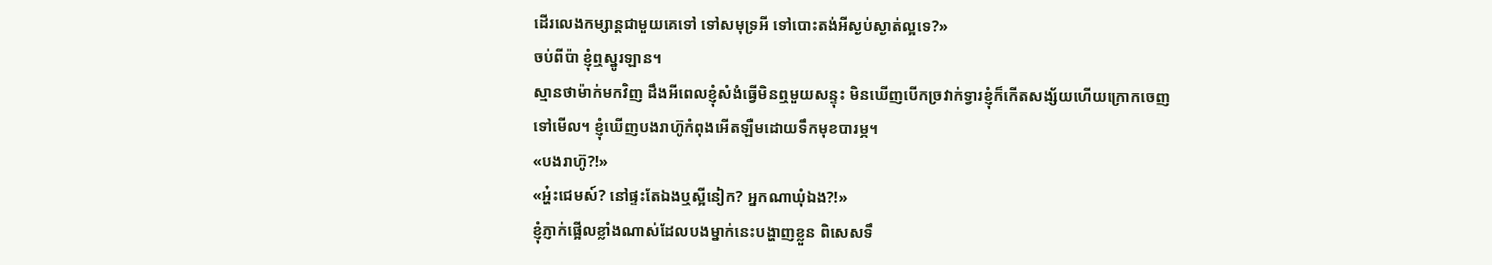ដើរលេងកម្សាន្តជាមួយគេទៅ ទៅសមុទ្រអី ទៅបោះតង់អីស្ងប់ស្ងាត់ល្អទេ?»
ចប់ពីប៉ា ខ្ញុំឮស្នូរឡាន។
ស្មានថាម៉ាក់មកវិញ ដឹងអីពេលខ្ញុំសំងំធ្វើមិនឮមួយសន្ទុះ មិនឃើញបើកច្រវាក់ទ្វារខ្ញុំក៏កើតសង្ស័យហើយក្រោកចេញទៅមើល។ ខ្ញុំឃើញបងរាហ៊ូកំពុងអើតឡឺមដោយទឹកមុខបារម្ភ។
«បងរាហ៊ូ?!»
«អ្ហ៎ះជេមស៍? នៅផ្ទះតែឯងឬស្អីនៀក? អ្នកណាឃុំឯង?!»
ខ្ញុំភ្ញាក់ផ្អើលខ្លាំងណាស់ដែលបងម្នាក់នេះបង្ហាញខ្លួន ពិសេសទឹ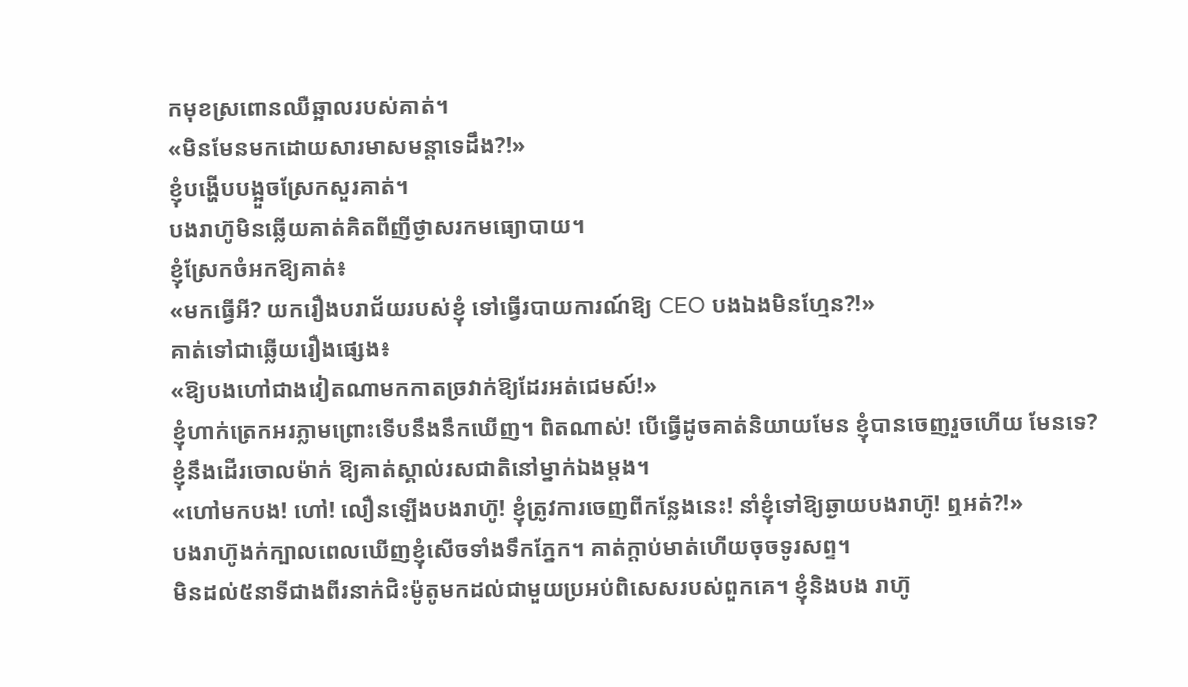កមុខស្រពោនឈឺឆ្អាលរបស់គាត់។
«មិនមែនមកដោយសារមាសមន្តាទេដឹង?!»
ខ្ញុំបង្ហើបបង្អួចស្រែកសួរគាត់។
បងរាហ៊ូមិនឆ្លើយគាត់គិតពីញីថ្ងាសរកមធ្យោបាយ។
ខ្ញុំស្រែកចំអកឱ្យគាត់៖
«មកធ្វើអី? យករឿងបរាជ័យរបស់ខ្ញុំ ទៅធ្វើរបាយការណ៍ឱ្យ CEO បងឯងមិនហ្មែន?!»
គាត់ទៅជាឆ្លើយរឿងផ្សេង៖
«ឱ្យបងហៅជាងវៀតណាមកកាតច្រវាក់ឱ្យដែរអត់ជេមស៍!»
ខ្ញុំហាក់ត្រេកអរភ្លាមព្រោះទើបនឹងនឹកឃើញ។ ពិតណាស់! បើធ្វើដូចគាត់និយាយមែន ខ្ញុំបានចេញរួចហើយ មែនទេ?
ខ្ញុំនឹងដើរចោលម៉ាក់ ឱ្យគាត់ស្គាល់រសជាតិនៅម្នាក់ឯងម្តង។
«ហៅមកបង! ហៅ! លឿនឡើងបងរាហ៊ូ! ខ្ញុំត្រូវការចេញពីកន្លែងនេះ! នាំខ្ញុំទៅឱ្យឆ្ងាយបងរាហ៊ូ! ឮអត់?!»
បងរាហ៊ូងក់ក្បាលពេលឃើញខ្ញុំសើចទាំងទឹកភ្នែក។ គាត់ក្តាប់មាត់ហើយចុចទូរសព្ទ។
មិនដល់៥នាទីជាងពីរនាក់ជិះម៉ូតូមកដល់ជាមួយប្រអប់ពិសេសរបស់ពួកគេ។ ខ្ញុំនិងបង រាហ៊ូ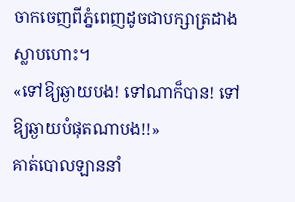ចាកចេញពីភ្នំពេញដូចជាបក្សាត្រដាងស្លាបហោះ។
«ទៅឱ្យឆ្ងាយបង! ទៅណាក៏បាន! ទៅឱ្យឆ្ងាយបំផុតណាបង!!»
គាត់បោលឡាននាំ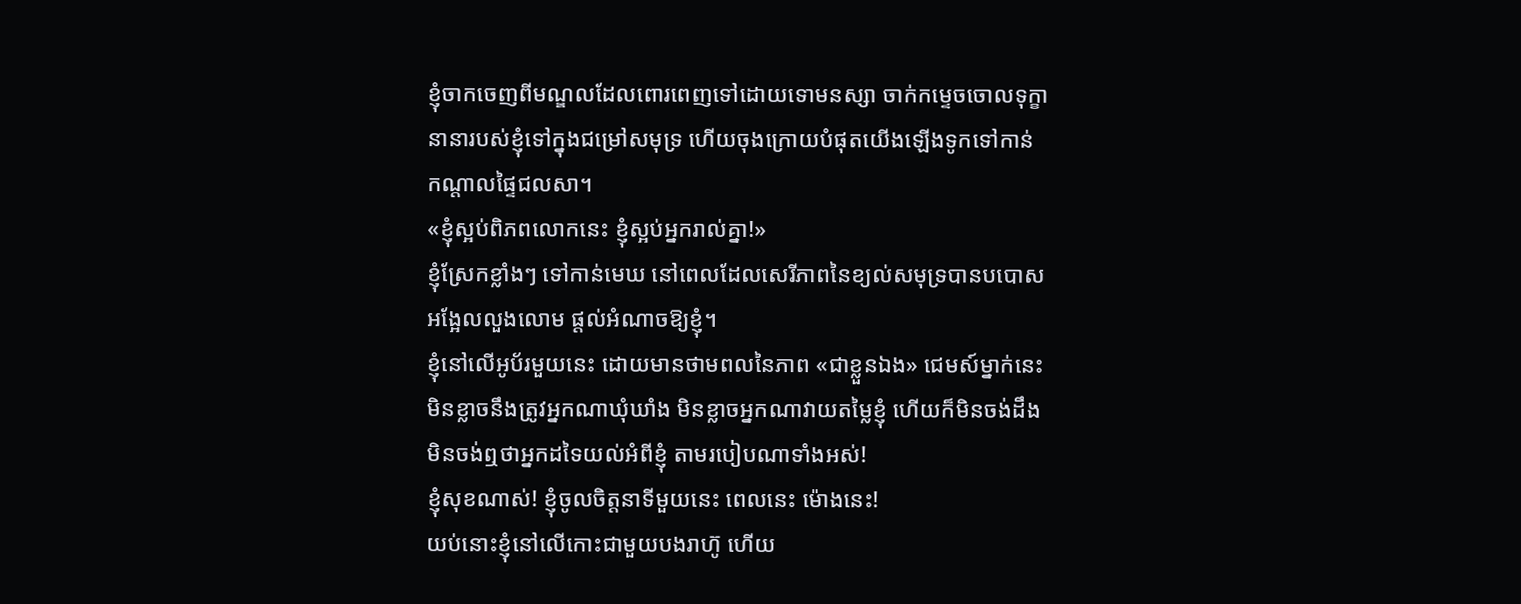ខ្ញុំចាកចេញពីមណ្ឌលដែលពោរពេញទៅដោយទោមនស្សា ចាក់កម្ទេចចោលទុក្ខានានារបស់ខ្ញុំទៅក្នុងជម្រៅសមុទ្រ ហើយចុងក្រោយបំផុតយើងឡើងទូកទៅកាន់
កណ្តាលផ្ទៃជលសា។
«ខ្ញុំស្អប់ពិភពលោកនេះ ខ្ញុំស្អប់អ្នករាល់គ្នា!»
ខ្ញុំស្រែកខ្លាំងៗ ទៅកាន់មេឃ នៅពេលដែលសេរីភាពនៃខ្យល់សមុទ្របានបបោសអង្អែលលួងលោម ផ្តល់អំណាចឱ្យខ្ញុំ។
ខ្ញុំនៅលើអូប័រមួយនេះ ដោយមានថាមពលនៃភាព «ជាខ្លួនឯង» ជេមស៍ម្នាក់នេះ មិនខ្លាចនឹងត្រូវអ្នកណាឃុំឃាំង មិនខ្លាចអ្នកណាវាយតម្លៃខ្ញុំ ហើយក៏មិនចង់ដឹង មិនចង់ឮថាអ្នកដទៃយល់អំពីខ្ញុំ តាមរបៀបណាទាំងអស់!
ខ្ញុំសុខណាស់! ខ្ញុំចូលចិត្តនាទីមួយនេះ ពេលនេះ ម៉ោងនេះ!
យប់នោះខ្ញុំនៅលើកោះជាមួយបងរាហ៊ូ ហើយ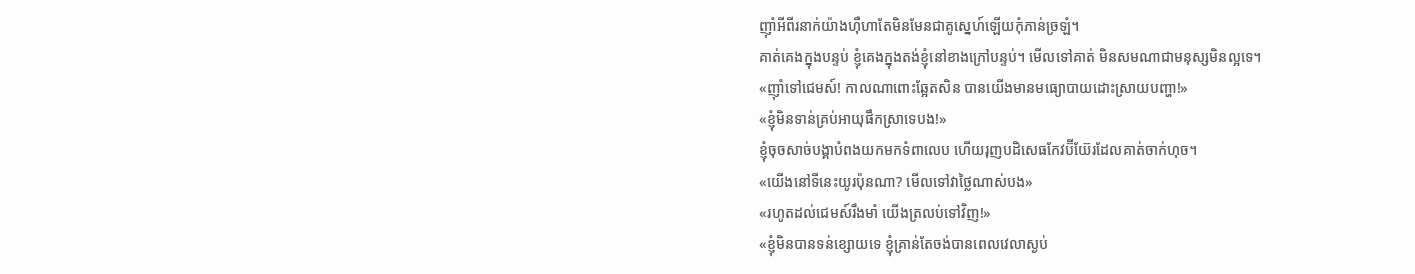ញ៉ាំអីពីរនាក់យ៉ាងហ៊ឺហាតែមិនមែនជាគូស្នេហ៍ឡើយកុំភាន់ច្រឡំ។
គាត់គេងក្នុងបន្ទប់ ខ្ញុំគេងក្នុងតង់ខ្ញុំនៅខាងក្រៅបន្ទប់។ មើលទៅគាត់ មិនសមណាជាមនុស្សមិនល្អទេ។
«ញ៉ាំទៅជេមស៍! កាលណាពោះឆ្អែតសិន បានយើងមានមធ្យោបាយដោះស្រាយបញ្ហា!»
«ខ្ញុំមិនទាន់គ្រប់អាយុផឹកស្រាទេបង!»
ខ្ញុំចុចសាច់បង្គាបំពងយកមកទំពាលេប ហើយរុញបដិសេធកែវប៊ីយ៊ែរដែលគាត់ចាក់ហុច។
«យើងនៅទីនេះយូរប៉ុនណា? មើលទៅវាថ្លៃណាស់បង»
«រហូតដល់ជេមស៍រឹងមាំ យើងត្រលប់ទៅវិញ!»
«ខ្ញុំមិនបានទន់ខ្សោយទេ ខ្ញុំគ្រាន់តែចង់បានពេលវេលាស្ងប់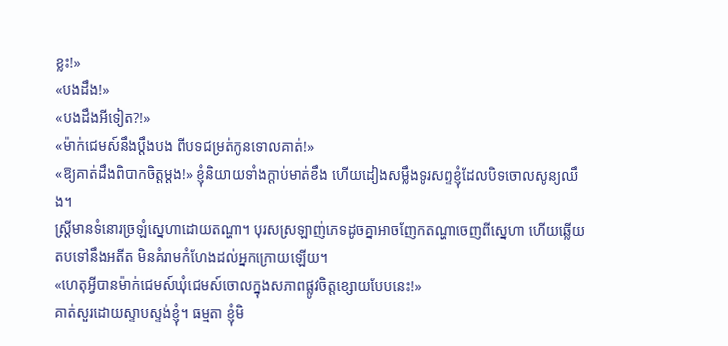ខ្លះ!»
«បងដឹង!»
«បងដឹងអីទៀត?!»
«ម៉ាក់ជេមស៍នឹងប្តឹងបង ពីបទជម្រត់កូនទោលគាត់!»
«ឱ្យគាត់ដឹងពិបាកចិត្តម្តង!» ខ្ញុំនិយាយទាំងក្តាប់មាត់ខឹង ហើយដៀងសម្លឹងទូរសព្ទខ្ញុំដែលបិទចោលសូន្យឈឹង។
ស្ត្រីមានទំនោរច្រឡំស្នេហាដោយតណ្ហា។ បុរសស្រឡាញ់ភេទដូចគ្នាអាចញែកតណ្ហាចេញពីស្នេហា ហើយឆ្លើយតបទៅនឹងអតីត មិនគំរាមកំហែងដល់អ្នកក្រោយឡើយ។
«ហេតុអ្វីបានម៉ាក់ជេមស៍ឃុំជេមស៍ចោលក្នុងសភាពផ្លូវចិត្តខ្សោយបែបនេះ!»
គាត់សួរដោយស្ទាបស្ទង់ខ្ញុំ។ ធម្មតា ខ្ញុំមិ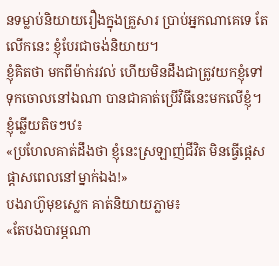នទម្លាប់និយាយរឿងក្នុងគ្រួសារ ប្រាប់អ្នកណាគេទេ តែលើកនេះ ខ្ញុំបែរជាចង់និយាយ។
ខ្ញុំគិតថា មកពីម៉ាក់រវល់ ហើយមិនដឹងជាត្រូវយកខ្ញុំទៅទុកចោលនៅឯណា បានជាគាត់ប្រើវិធីនេះមកលើខ្ញុំ។
ខ្ញុំឆ្លើយតិចៗឋ៖
«ប្រហែលគាត់ដឹងថា ខ្ញុំនេះស្រឡាញ់ជីវិត មិនធ្វើផ្តេសផ្តាសពេលនៅម្នាក់ឯង!»
បងរាហ៊ូមុខស្លេក គាត់និយាយភ្លាម៖
«តែបងបារម្ភណា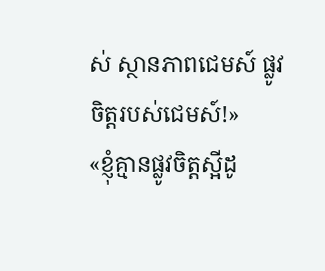ស់ ស្ថានភាពជេមស៍ ផ្លូវចិត្តរបស់ជេមស៍!»
«ខ្ញុំគ្មានផ្លូវចិត្តស្អីដូ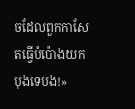ចដែលពួកកាសែតធ្វើបំប៉ោងយកបុងទេបង!»